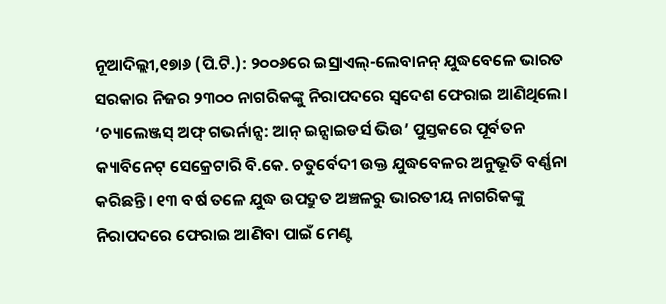ନୂଆଦିଲ୍ଲୀ,୧୭ା୬ (ପି.ଟି.): ୨୦୦୬ରେ ଇସ୍ରାଏଲ୍-ଲେବାନନ୍ ଯୁଦ୍ଧବେଳେ ଭାରତ ସରକାର ନିଜର ୨୩୦୦ ନାଗରିକଙ୍କୁ ନିରାପଦରେ ସ୍ବଦେଶ ଫେରାଇ ଆଣିଥିଲେ। ‘ଚ୍ୟାଲେଞ୍ଜସ୍ ଅଫ୍ ଗଭର୍ନାନ୍ସ: ଆନ୍ ଇନ୍ସାଇଡର୍ସ ଭିଉ’ ପୁସ୍ତକରେ ପୂର୍ବତନ କ୍ୟାବିନେଟ୍ ସେକ୍ରେଟାରି ବି.କେ. ଚତୁର୍ବେଦୀ ଉକ୍ତ ଯୁଦ୍ଧବେଳର ଅନୁଭୂତି ବର୍ଣ୍ଣନା କରିଛନ୍ତି। ୧୩ ବର୍ଷ ତଳେ ଯୁଦ୍ଧ ଉପଦ୍ରୁତ ଅଞ୍ଚଳରୁ ଭାରତୀୟ ନାଗରିକଙ୍କୁ ନିରାପଦରେ ଫେରାଇ ଆଣିବା ପାଇଁ ମେଣ୍ଟ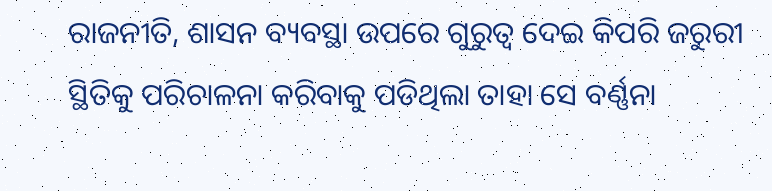ରାଜନୀତି, ଶାସନ ବ୍ୟବସ୍ଥା ଉପରେ ଗୁରୁତ୍ୱ ଦେଇ କିପରି ଜରୁରୀ ସ୍ଥିତିକୁ ପରିଚାଳନା କରିବାକୁ ପଡିଥିଲା ତାହା ସେ ବର୍ଣ୍ଣନା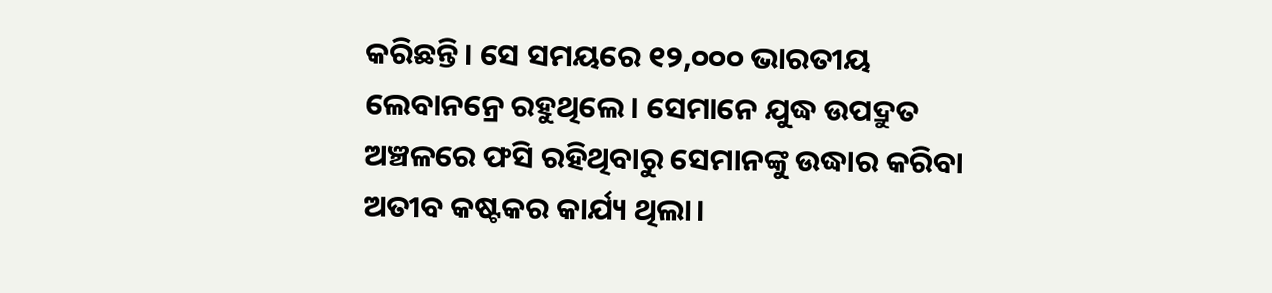କରିଛନ୍ତି। ସେ ସମୟରେ ୧୨,୦୦୦ ଭାରତୀୟ ଲେବାନନ୍ରେ ରହୁଥିଲେ। ସେମାନେ ଯୁଦ୍ଧ ଉପଦ୍ରୁତ ଅଞ୍ଚଳରେ ଫସି ରହିଥିବାରୁ ସେମାନଙ୍କୁ ଉଦ୍ଧାର କରିବା ଅତୀବ କଷ୍ଟକର କାର୍ଯ୍ୟ ଥିଲା।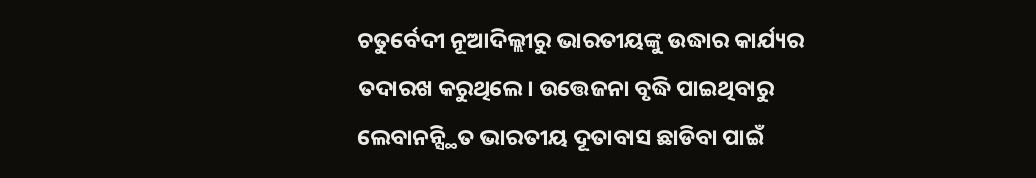ଚତୁର୍ବେଦୀ ନୂଆଦିଲ୍ଲୀରୁ ଭାରତୀୟଙ୍କୁ ଉଦ୍ଧାର କାର୍ଯ୍ୟର ତଦାରଖ କରୁଥିଲେ। ଉତ୍ତେଜନା ବୃଦ୍ଧି ପାଇଥିବାରୁ ଲେବାନନ୍ସ୍ଥିତ ଭାରତୀୟ ଦୂତାବାସ ଛାଡିବା ପାଇଁ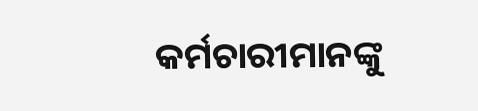କର୍ମଚାରୀମାନଙ୍କୁ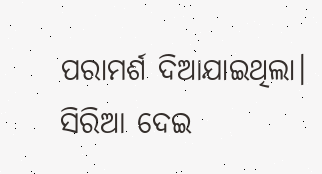ପରାମର୍ଶ ଦିଆଯାଇଥିଲା। ସିରିଆ ଦେଇ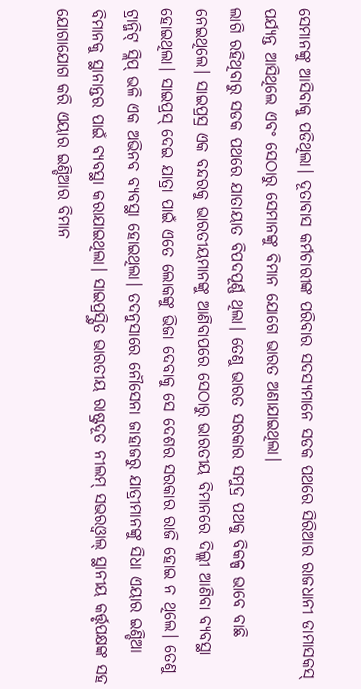ସେମାନଙ୍କୁ ଆସିବାକୁ ପଡିଥିଲା। ଦୂତାବାସ କର୍ମଚାରୀଙ୍କ ପରିବାର ସଦସ୍ୟମାନେ ସଡକ ପଥରେ ସିରିଆର ରାଜଧାନୀ ଡାମାସକସ୍ ପର୍ଯ୍ୟନ୍ତ ଆସିଥିଲେ ଏବଂ ସେଠାରୁ ସେମାନଙ୍କୁ ବିମାନ ଯୋଗେ ଭାରତ ଅଣାଯାଇଥିଲା।
ଲାଗି ରହିଥିବାରୁ ସଡକ ପଥରେ ଯାତାୟାତ ବିପଦପୂର୍ଣ୍ଣ ଥିଲା। ତେଣୁ ଭାରତ ସରକାର ସମୁଦ୍ର ପଥକୁ ବିକଳ୍ପ ଭାବେ ବାଛି ନେଇଥିଲେ। ସାଇପ୍ରସ୍ର ଏକ ବନ୍ଦରକୁ ଭାରତୀୟମାନଙ୍କୁ ଆଣିବାପରେ ସେଠାରୁ ଭାରତୀୟ ବିମାନରେ ଦିଲ୍ଲୀ ଆଣିବା ବ୍ୟବସ୍ଥା ହୋଇଥିଲା। ସାଇପ୍ରସ୍ ଦେଇ ଯାତ୍ରା ପାଇଁ ଏତେ ଲୋକଙ୍କୁ ଭିଜା ଦେବାକୁ ସେ ଦେଶର ସରକାର ରାଜି ହୋଇ ନ ଥିଲେ। ତେଣୁ ଟ୍ରାନ୍ଜିଟ୍ ସ୍ଲିପ୍ ଭଳି ଏକ ଅଭିନବ ବ୍ୟବସ୍ଥା ହୋଇଥିଲା। ତଦନୁସାରେ ନୌସେନା ଜାହାଜରୁ ଯାତ୍ରୀମାନଙ୍କୁ ସିଧା ଏୟାର ଇଣ୍ଡିଆ ବିମାନକୁ ସ୍ଥାନାନ୍ତର ପାଇଁ ବ୍ୟବସ୍ଥା କରାଯାଇଥିଲା। ସାଇପ୍ରସ୍ସ୍ଥିତ ଭାରତୀୟ ରାଷ୍ଟ୍ରଦୂତ ନୀଲମ୍ ସଭରଓ୍ବାଲ୍ ସ୍ଥାନୀୟ କର୍ତ୍ତୃପକ୍ଷଙ୍କ ସହ ଯୋଗାଯୋଗ କରି ଏୟାର ଇଣ୍ଡିଆର ବିମାନ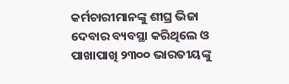କର୍ମଚାରୀମାନଙ୍କୁ ଶୀଘ୍ର ଭିଜା ଦେବାର ବ୍ୟବସ୍ଥା କରିଥିଲେ ଓ ପାଖାପାଖି ୨୩୦୦ ଭାରତୀୟଙ୍କୁ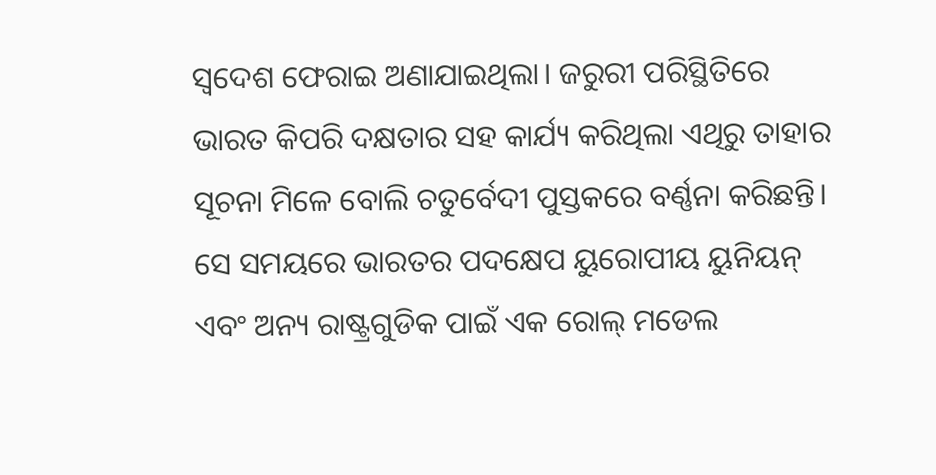ସ୍ବଦେଶ ଫେରାଇ ଅଣାଯାଇଥିଲା। ଜରୁରୀ ପରିସ୍ଥିତିରେ ଭାରତ କିପରି ଦକ୍ଷତାର ସହ କାର୍ଯ୍ୟ କରିଥିଲା ଏଥିରୁ ତାହାର ସୂଚନା ମିଳେ ବୋଲି ଚତୁର୍ବେଦୀ ପୁସ୍ତକରେ ବର୍ଣ୍ଣନା କରିଛନ୍ତି। ସେ ସମୟରେ ଭାରତର ପଦକ୍ଷେପ ୟୁରୋପୀୟ ୟୁନିୟନ୍ ଏବଂ ଅନ୍ୟ ରାଷ୍ଟ୍ରଗୁଡିକ ପାଇଁ ଏକ ରୋଲ୍ ମଡେଲ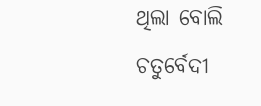ଥିଲା ବୋଲି ଚତୁର୍ବେଦୀ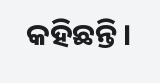କହିଛନ୍ତି।